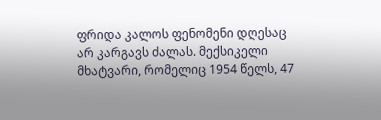ფრიდა კალოს ფენომენი დღესაც არ კარგავს ძალას. მექსიკელი მხატვარი, რომელიც 1954 წელს, 47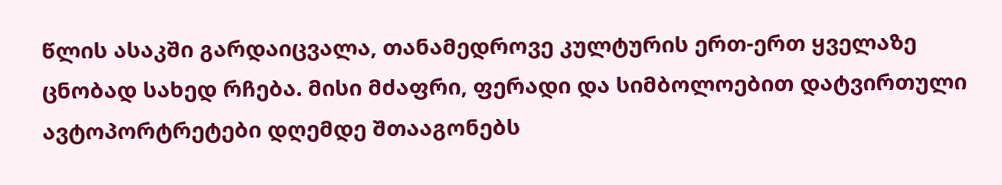წლის ასაკში გარდაიცვალა, თანამედროვე კულტურის ერთ-ერთ ყველაზე ცნობად სახედ რჩება. მისი მძაფრი, ფერადი და სიმბოლოებით დატვირთული ავტოპორტრეტები დღემდე შთააგონებს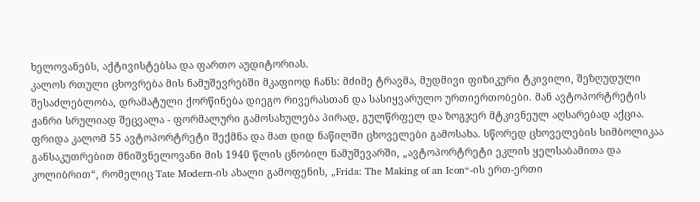ხელოვანებს, აქტივისტებსა და ფართო აუდიტორიას.
კალოს რთული ცხოვრება მის ნამუშევრებში მკაფიოდ ჩანს: მძიმე ტრავმა, მუდმივი ფიზიკური ტკივილი, შეზღუდული შესაძლებლობა, დრამატული ქორწინება დიეგო რივერასთან და სასიყვარულო ურთიერთობები. მან ავტოპორტრეტის ჟანრი სრულიად შეცვალა - ფორმალური გამოსახულება პირად, გულწრფელ და ზოგჯერ მტკივნეულ აღსარებად აქცია.
ფრიდა კალომ 55 ავტოპორტრეტი შექმნა და მათ დიდ ნაწილში ცხოველები გამოსახა. სწორედ ცხოველების სიმბოლიკაა განსაკუთრებით მნიშვნელოვანი მის 1940 წლის ცნობილ ნამუშევარში, „ავტოპორტრეტი ეკლის ყელსაბამითა და კოლიბრით“, რომელიც Tate Modern-ის ახალი გამოფენის, „Frida: The Making of an Icon“-ის ერთ-ერთი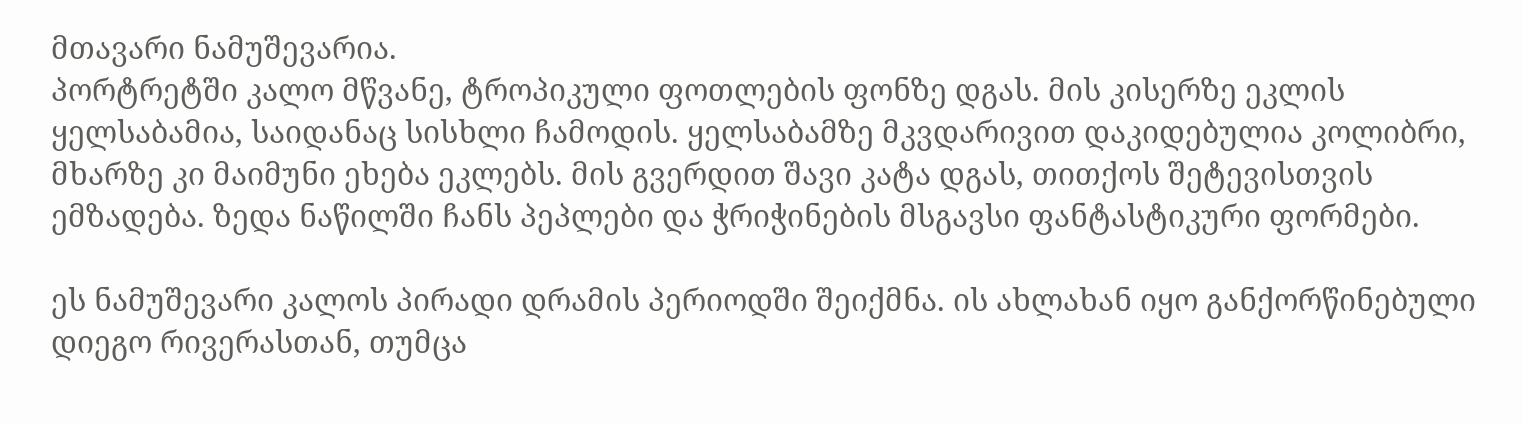მთავარი ნამუშევარია.
პორტრეტში კალო მწვანე, ტროპიკული ფოთლების ფონზე დგას. მის კისერზე ეკლის ყელსაბამია, საიდანაც სისხლი ჩამოდის. ყელსაბამზე მკვდარივით დაკიდებულია კოლიბრი, მხარზე კი მაიმუნი ეხება ეკლებს. მის გვერდით შავი კატა დგას, თითქოს შეტევისთვის ემზადება. ზედა ნაწილში ჩანს პეპლები და ჭრიჭინების მსგავსი ფანტასტიკური ფორმები.

ეს ნამუშევარი კალოს პირადი დრამის პერიოდში შეიქმნა. ის ახლახან იყო განქორწინებული დიეგო რივერასთან, თუმცა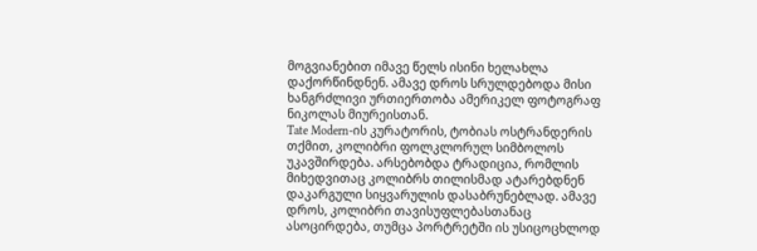მოგვიანებით იმავე წელს ისინი ხელახლა დაქორწინდნენ. ამავე დროს სრულდებოდა მისი ხანგრძლივი ურთიერთობა ამერიკელ ფოტოგრაფ ნიკოლას მიურეისთან.
Tate Modern-ის კურატორის, ტობიას ოსტრანდერის თქმით, კოლიბრი ფოლკლორულ სიმბოლოს უკავშირდება. არსებობდა ტრადიცია, რომლის მიხედვითაც კოლიბრს თილისმად ატარებდნენ დაკარგული სიყვარულის დასაბრუნებლად. ამავე დროს, კოლიბრი თავისუფლებასთანაც ასოცირდება, თუმცა პორტრეტში ის უსიცოცხლოდ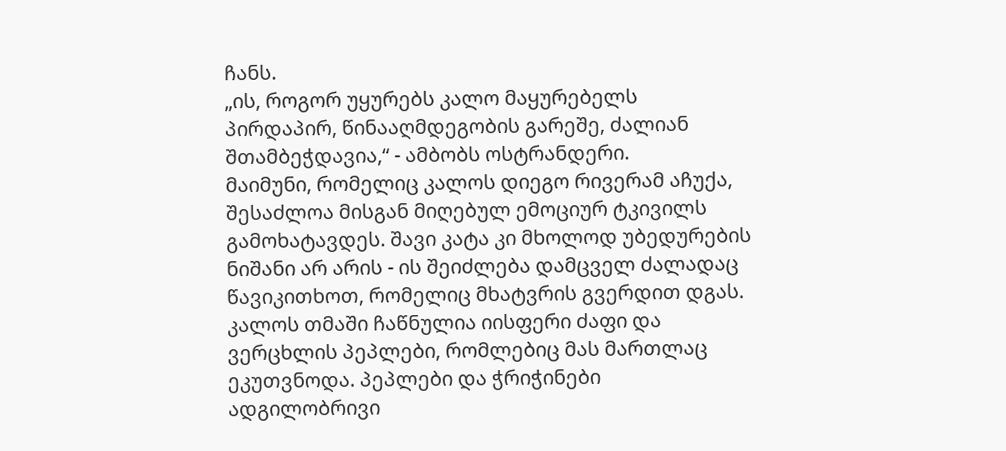ჩანს.
„ის, როგორ უყურებს კალო მაყურებელს პირდაპირ, წინააღმდეგობის გარეშე, ძალიან შთამბეჭდავია,“ - ამბობს ოსტრანდერი.
მაიმუნი, რომელიც კალოს დიეგო რივერამ აჩუქა, შესაძლოა მისგან მიღებულ ემოციურ ტკივილს გამოხატავდეს. შავი კატა კი მხოლოდ უბედურების ნიშანი არ არის - ის შეიძლება დამცველ ძალადაც წავიკითხოთ, რომელიც მხატვრის გვერდით დგას.
კალოს თმაში ჩაწნულია იისფერი ძაფი და ვერცხლის პეპლები, რომლებიც მას მართლაც ეკუთვნოდა. პეპლები და ჭრიჭინები ადგილობრივი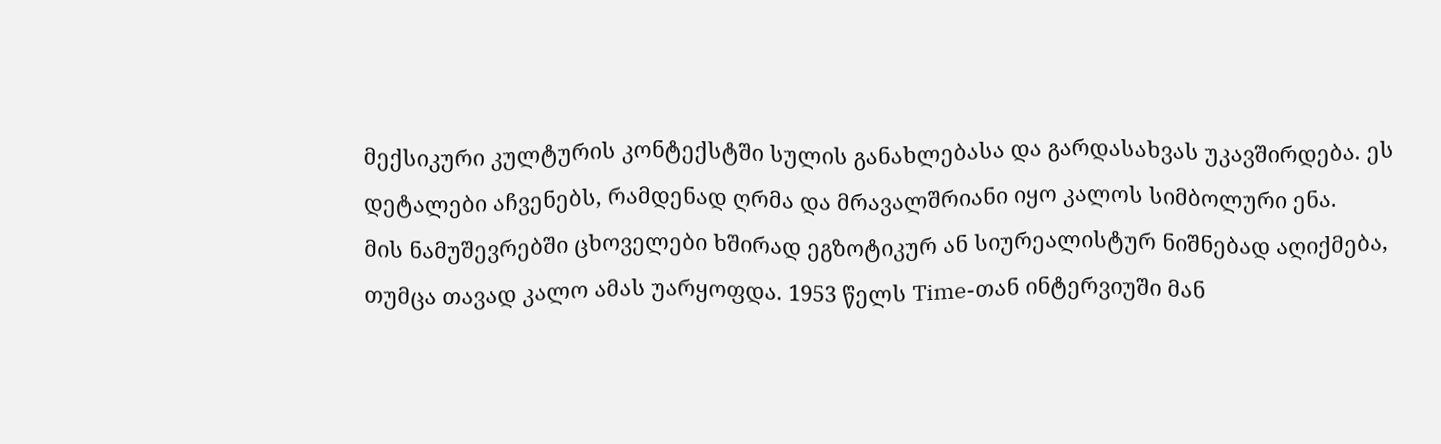მექსიკური კულტურის კონტექსტში სულის განახლებასა და გარდასახვას უკავშირდება. ეს დეტალები აჩვენებს, რამდენად ღრმა და მრავალშრიანი იყო კალოს სიმბოლური ენა.
მის ნამუშევრებში ცხოველები ხშირად ეგზოტიკურ ან სიურეალისტურ ნიშნებად აღიქმება, თუმცა თავად კალო ამას უარყოფდა. 1953 წელს Time-თან ინტერვიუში მან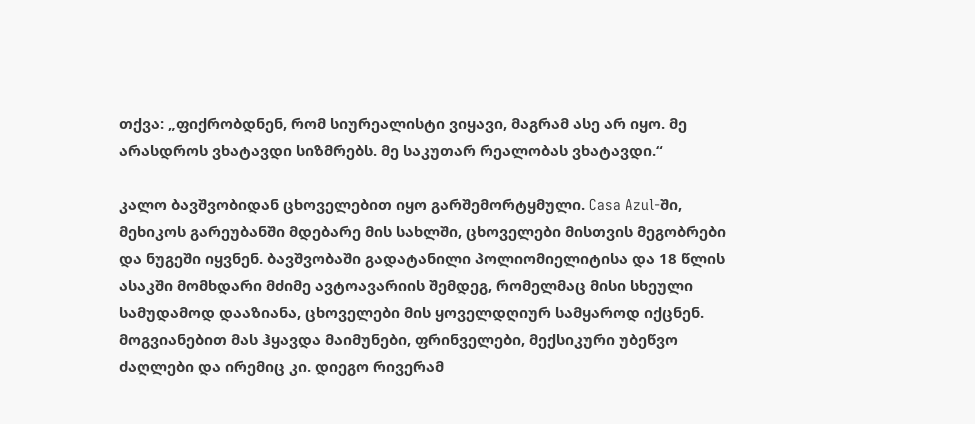თქვა: „ფიქრობდნენ, რომ სიურეალისტი ვიყავი, მაგრამ ასე არ იყო. მე არასდროს ვხატავდი სიზმრებს. მე საკუთარ რეალობას ვხატავდი.“

კალო ბავშვობიდან ცხოველებით იყო გარშემორტყმული. Casa Azul-ში, მეხიკოს გარეუბანში მდებარე მის სახლში, ცხოველები მისთვის მეგობრები და ნუგეში იყვნენ. ბავშვობაში გადატანილი პოლიომიელიტისა და 18 წლის ასაკში მომხდარი მძიმე ავტოავარიის შემდეგ, რომელმაც მისი სხეული სამუდამოდ დააზიანა, ცხოველები მის ყოველდღიურ სამყაროდ იქცნენ.
მოგვიანებით მას ჰყავდა მაიმუნები, ფრინველები, მექსიკური უბეწვო ძაღლები და ირემიც კი. დიეგო რივერამ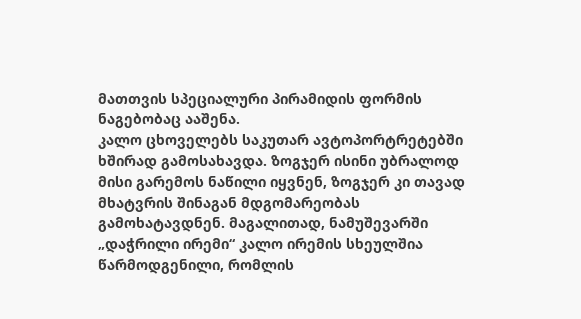მათთვის სპეციალური პირამიდის ფორმის ნაგებობაც ააშენა.
კალო ცხოველებს საკუთარ ავტოპორტრეტებში ხშირად გამოსახავდა. ზოგჯერ ისინი უბრალოდ მისი გარემოს ნაწილი იყვნენ, ზოგჯერ კი თავად მხატვრის შინაგან მდგომარეობას გამოხატავდნენ. მაგალითად, ნამუშევარში „დაჭრილი ირემი“ კალო ირემის სხეულშია წარმოდგენილი, რომლის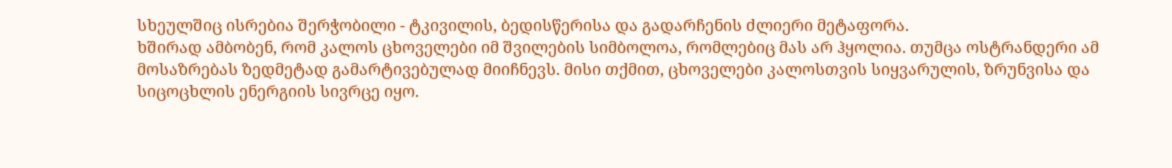სხეულშიც ისრებია შერჭობილი - ტკივილის, ბედისწერისა და გადარჩენის ძლიერი მეტაფორა.
ხშირად ამბობენ, რომ კალოს ცხოველები იმ შვილების სიმბოლოა, რომლებიც მას არ ჰყოლია. თუმცა ოსტრანდერი ამ მოსაზრებას ზედმეტად გამარტივებულად მიიჩნევს. მისი თქმით, ცხოველები კალოსთვის სიყვარულის, ზრუნვისა და სიცოცხლის ენერგიის სივრცე იყო.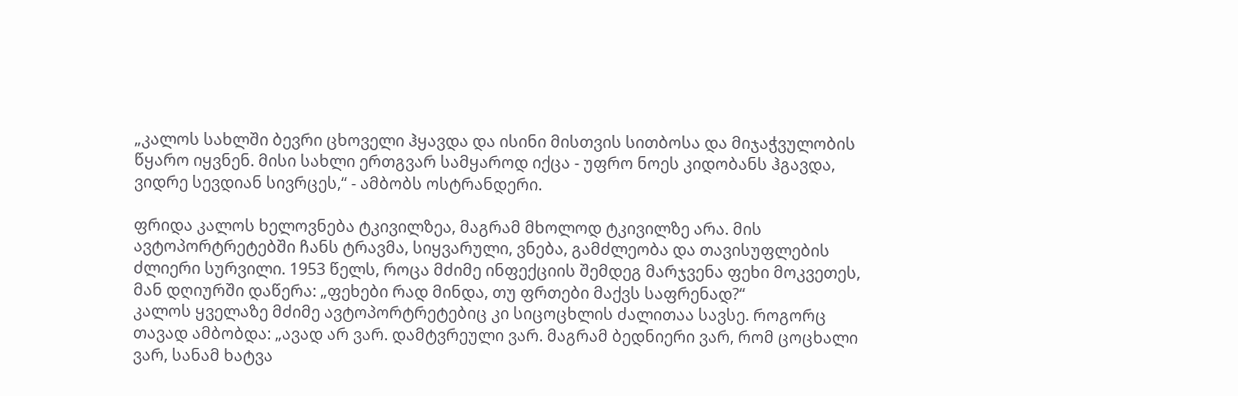„კალოს სახლში ბევრი ცხოველი ჰყავდა და ისინი მისთვის სითბოსა და მიჯაჭვულობის წყარო იყვნენ. მისი სახლი ერთგვარ სამყაროდ იქცა - უფრო ნოეს კიდობანს ჰგავდა, ვიდრე სევდიან სივრცეს,“ - ამბობს ოსტრანდერი.

ფრიდა კალოს ხელოვნება ტკივილზეა, მაგრამ მხოლოდ ტკივილზე არა. მის ავტოპორტრეტებში ჩანს ტრავმა, სიყვარული, ვნება, გამძლეობა და თავისუფლების ძლიერი სურვილი. 1953 წელს, როცა მძიმე ინფექციის შემდეგ მარჯვენა ფეხი მოკვეთეს, მან დღიურში დაწერა: „ფეხები რად მინდა, თუ ფრთები მაქვს საფრენად?“
კალოს ყველაზე მძიმე ავტოპორტრეტებიც კი სიცოცხლის ძალითაა სავსე. როგორც თავად ამბობდა: „ავად არ ვარ. დამტვრეული ვარ. მაგრამ ბედნიერი ვარ, რომ ცოცხალი ვარ, სანამ ხატვა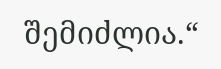შემიძლია.“